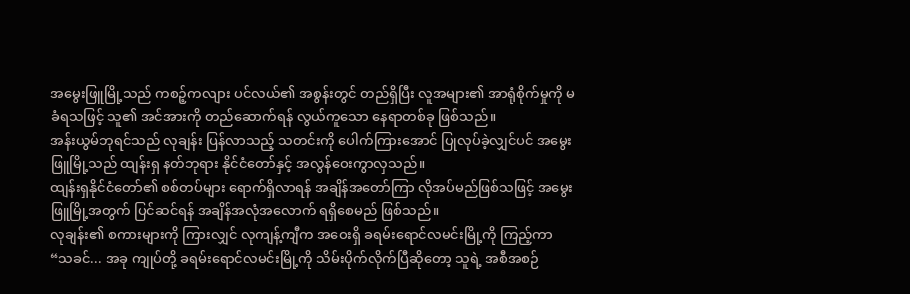အမွေးဖြူမြို့သည် ကစဉ့်ကလျား ပင်လယ်၏ အစွန်းတွင် တည်ရှိပြီး လူအများ၏ အာရုံစိုက်မှုကို မခံရသဖြင့် သူ၏ အင်အားကို တည်ဆောက်ရန် လွယ်ကူသော နေရာတစ်ခု ဖြစ်သည်။
အန်းယွမ်ဘုရင်သည် လုချန်း ပြန်လာသည့် သတင်းကို ပေါက်ကြားအောင် ပြုလုပ်ခဲ့လျှင်ပင် အမွေးဖြူမြို့သည် ထျန်းရှ နတ်ဘုရား နိုင်ငံတော်နှင့် အလွန်ဝေးကွာလှသည်။
ထျန်းရှနိုင်ငံတော်၏ စစ်တပ်များ ရောက်ရှိလာရန် အချိန်အတော်ကြာ လိုအပ်မည်ဖြစ်သဖြင့် အမွေးဖြူမြို့အတွက် ပြင်ဆင်ရန် အချိန်အလုံအလောက် ရရှိစေမည် ဖြစ်သည်။
လုချန်း၏ စကားများကို ကြားလျှင် လုကျန့်ကျီက အဝေးရှိ ခရမ်းရောင်လမင်းမြို့ကို ကြည့်ကာ
“သခင်... အခု ကျုပ်တို့ ခရမ်းရောင်လမင်းမြို့ကို သိမ်းပိုက်လိုက်ပြီဆိုတော့ သူရဲ့ အစီအစဉ်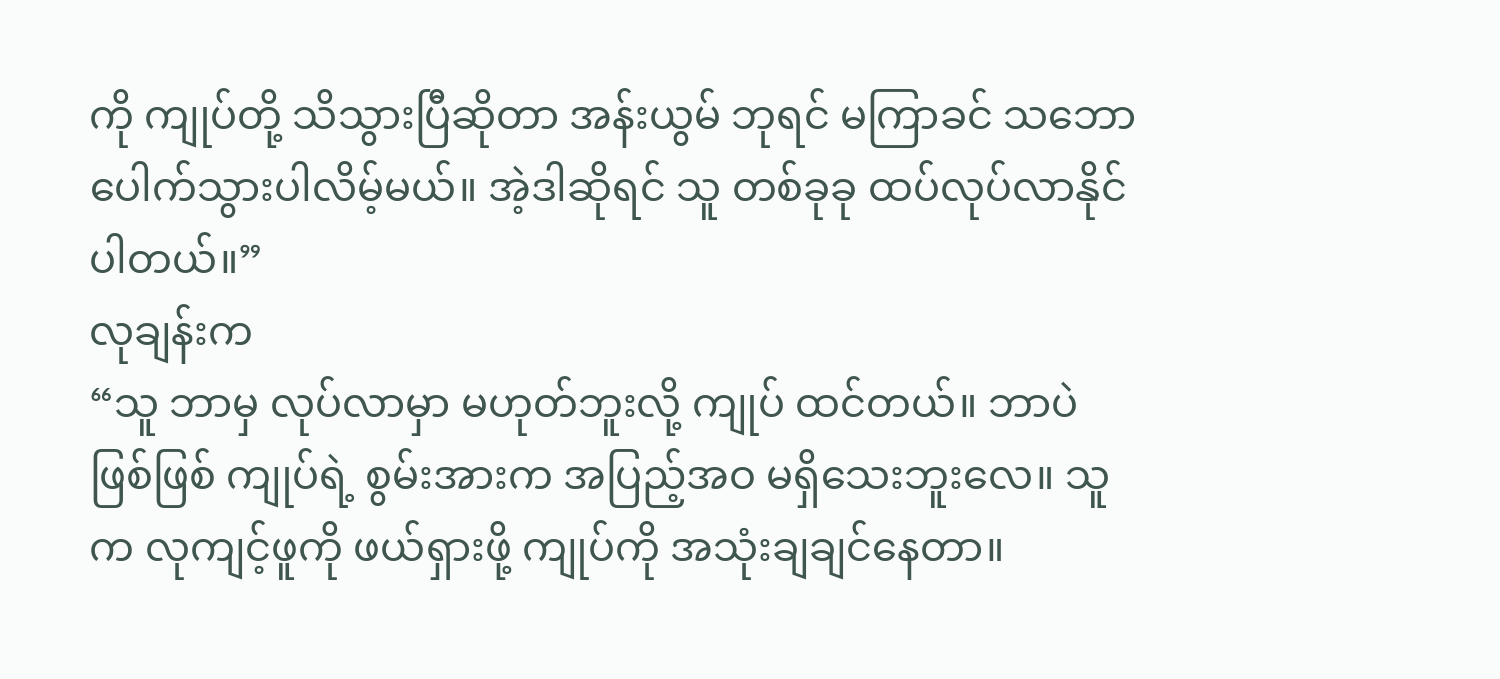ကို ကျုပ်တို့ သိသွားပြီဆိုတာ အန်းယွမ် ဘုရင် မကြာခင် သဘောပေါက်သွားပါလိမ့်မယ်။ အဲ့ဒါဆိုရင် သူ တစ်ခုခု ထပ်လုပ်လာနိုင်ပါတယ်။”
လုချန်းက
“သူ ဘာမှ လုပ်လာမှာ မဟုတ်ဘူးလို့ ကျုပ် ထင်တယ်။ ဘာပဲဖြစ်ဖြစ် ကျုပ်ရဲ့ စွမ်းအားက အပြည့်အဝ မရှိသေးဘူးလေ။ သူက လုကျင့်ဖူကို ဖယ်ရှားဖို့ ကျုပ်ကို အသုံးချချင်နေတာ။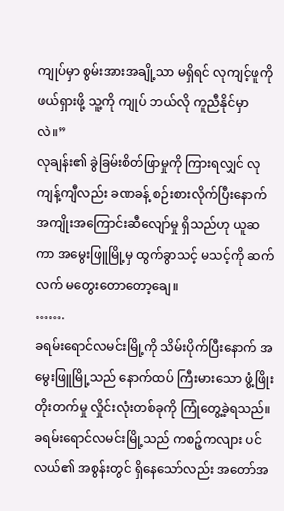ကျုပ်မှာ စွမ်းအားအချို့သာ မရှိရင် လုကျင့်ဖူကို ဖယ်ရှားဖို့ သူ့ကို ကျုပ် ဘယ်လို ကူညီနိုင်မှာလဲ။”
လုချန်း၏ ခွဲခြမ်းစိတ်ဖြာမှုကို ကြားရလျှင် လုကျန့်ကျီလည်း ခဏခန့် စဉ်းစားလိုက်ပြီးနောက် အကျိုးအကြောင်းဆီလျော်မှု ရှိသည်ဟု ယူဆကာ အမွေးဖြူမြို့မှ ထွက်ခွာသင့် မသင့်ကို ဆက်လက် မတွေးတောတော့ချေ။
…….
ခရမ်းရောင်လမင်းမြို့ကို သိမ်းပိုက်ပြီးနောက် အမွေးဖြူမြို့သည် နောက်ထပ် ကြီးမားသော ဖွံ့ဖြိုးတိုးတက်မှု လှိုင်းလုံးတစ်ခုကို ကြုံတွေ့ခဲ့ရသည်။
ခရမ်းရောင်လမင်းမြို့သည် ကစဉ့်ကလျား ပင်လယ်၏ အစွန်းတွင် ရှိနေသော်လည်း အတော်အ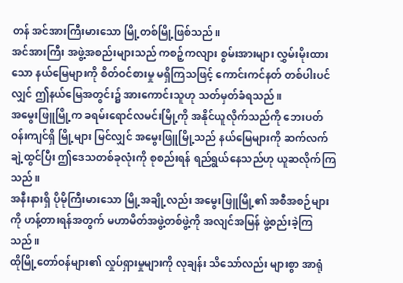တန် အင်အားကြီးမားသော မြို့တစ်မြို့ဖြစ်သည်။
အင်အားကြီး အဖွဲ့အစည်းများသည် ကစဉ့်ကလျား စွမ်းအားများ လွှမ်းမိုးထားသော နယ်မြေများကို စိတ်ဝင်စားမှု မရှိကြသဖြင့် ကောင်းကင်နတ် တစ်ပါးပင်လျှင် ဤနယ်မြေအတွင်း၌ အားကောင်းသူဟု သတ်မှတ်ခံရသည်။
အမွေးဖြူမြို့က ခရမ်းရောင်လမင်းမြို့ကို အနိုင်ယူလိုက်သည်ကို ဘေးပတ်ဝန်းကျင်ရှိ မြို့များ မြင်လျှင် အမွေးဖြူမြို့သည် နယ်မြေများကို ဆက်လက်ချဲ့ထွင်ပြီး ဤဒေသတစ်ခုလုံးကို စုစည်းရန် ရည်ရွယ်နေသည်ဟု ယူဆလိုက်ကြသည်။
အနီးနားရှိ ပိုမိုကြီးမားသော မြို့အချို့လည်း အမွေးဖြူမြို့၏ အစီအစဉ်များကို ဟန့်တားရန်အတွက် မဟာမိတ်အဖွဲ့တစ်ဖွဲ့ကို အလျင်အမြန် ဖွဲ့စည်းခဲ့ကြသည်။
ထိုမြို့တော်ဝန်များ၏ လှုပ်ရှားမှုများကို လုချန်း သိသော်လည်း များစွာ အာရုံ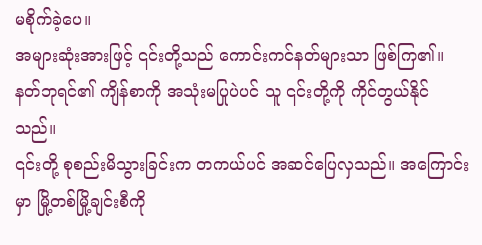မစိုက်ခဲ့ပေ။
အများဆုံးအားဖြင့် ၎င်းတို့သည် ကောင်းကင်နတ်များသာ ဖြစ်ကြ၏။ နတ်ဘုရင်၏ ကျိန်စာကို အသုံးမပြုပဲပင် သူ ၎င်းတို့ကို ကိုင်တွယ်နိုင်သည်။
၎င်းတို့ စုစည်းမိသွားခြင်းက တကယ်ပင် အဆင်ပြေလှသည်။ အကြောင်းမှာ မြို့တစ်မြို့ချင်းစီကို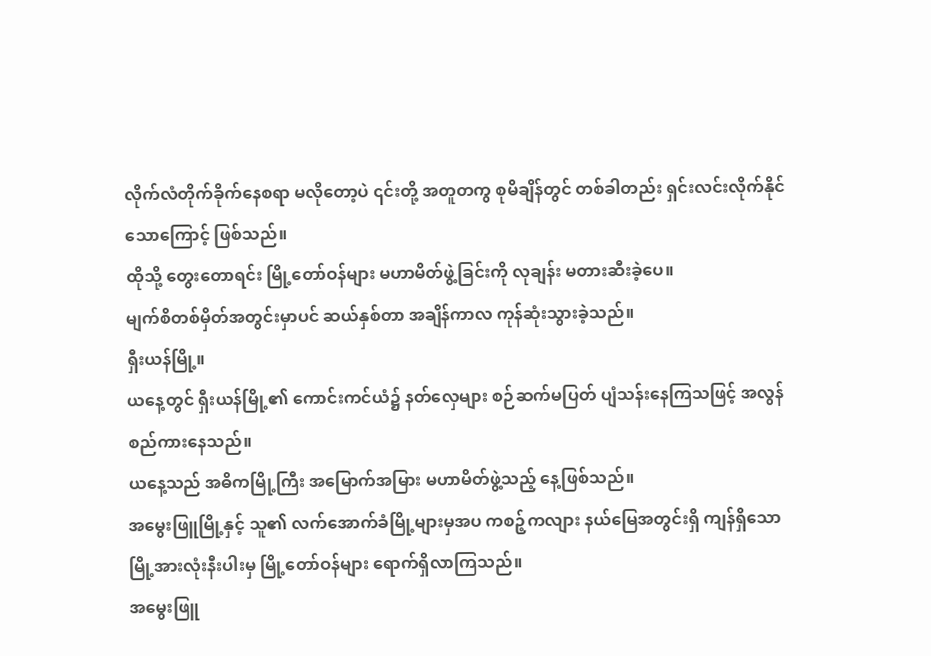လိုက်လံတိုက်ခိုက်နေစရာ မလိုတော့ပဲ ၎င်းတို့ အတူတကွ စုမိချိန်တွင် တစ်ခါတည်း ရှင်းလင်းလိုက်နိုင်သောကြောင့် ဖြစ်သည်။
ထိုသို့ တွေးတောရင်း မြို့တော်ဝန်များ မဟာမိတ်ဖွဲ့ခြင်းကို လုချန်း မတားဆီးခဲ့ပေ။
မျက်စိတစ်မှိတ်အတွင်းမှာပင် ဆယ်နှစ်တာ အချိန်ကာလ ကုန်ဆုံးသွားခဲ့သည်။
ရှီးယန်မြို့။
ယနေ့တွင် ရှီးယန်မြို့၏ ကောင်းကင်ယံ၌ နတ်လှေများ စဉ်ဆက်မပြတ် ပျံသန်းနေကြသဖြင့် အလွန်စည်ကားနေသည်။
ယနေ့သည် အဓိကမြို့ကြီး အမြောက်အမြား မဟာမိတ်ဖွဲ့သည့် နေ့ဖြစ်သည်။
အမွေးဖြူမြို့နှင့် သူ၏ လက်အောက်ခံမြို့များမှအပ ကစဉ့်ကလျား နယ်မြေအတွင်းရှိ ကျန်ရှိသော မြို့အားလုံးနီးပါးမှ မြို့တော်ဝန်များ ရောက်ရှိလာကြသည်။
အမွေးဖြူ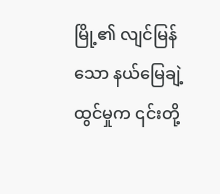မြို့၏ လျင်မြန်သော နယ်မြေချဲ့ထွင်မှုက ၎င်းတို့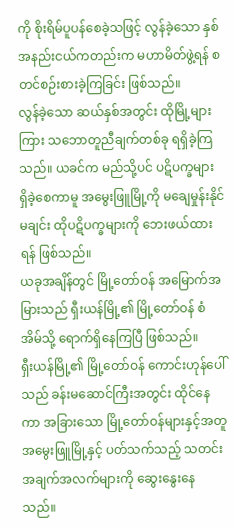ကို စိုးရိမ်ပူပန်စေခဲ့သဖြင့် လွန်ခဲ့သော နှစ်အနည်းငယ်ကတည်းက မဟာမိတ်ဖွဲ့ရန် စတင်စဉ်းစားခဲ့ကြခြင်း ဖြစ်သည်။
လွန်ခဲ့သော ဆယ်နှစ်အတွင်း ထိုမြို့များကြား သဘောတူညီချက်တစ်ခု ရရှိခဲ့ကြသည်။ ယခင်က မည်သို့ပင် ပဋိပက္ခများ ရှိခဲ့စေကာမူ အမွေးဖြူမြို့ကို မချေမှုန်းနိုင်မချင်း ထိုပဋိပက္ခများကို ဘေးဖယ်ထားရန် ဖြစ်သည်။
ယခုအချိန်တွင် မြို့တော်ဝန် အမြောက်အမြားသည် ရှီးယန်မြို့၏ မြို့တော်ဝန် စံအိမ်သို့ ရောက်ရှိနေကြပြီ ဖြစ်သည်။
ရှီးယန်မြို့၏ မြို့တော်ဝန် ကောင်းဟုန်ပေါ်သည် ခန်းမဆောင်ကြီးအတွင်း ထိုင်နေကာ အခြားသော မြို့တော်ဝန်များနှင့်အတူ အမွေးဖြူမြို့နှင့် ပတ်သက်သည့် သတင်းအချက်အလက်များကို ဆွေးနွေးနေသည်။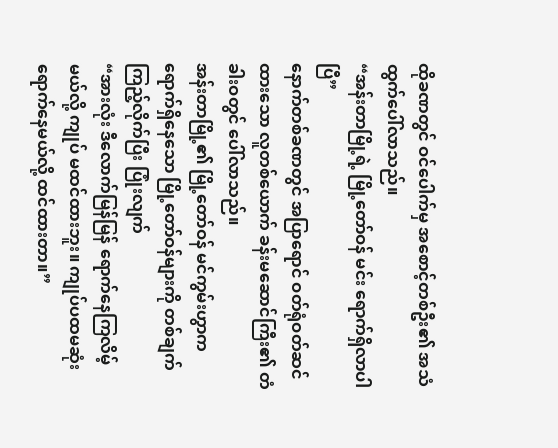ထိုခဏတွင် ဝင်ပေါက်မှ အစောင့်တစ်ဦး၏ အသံ ထွက်ပေါ်လာသည်။
“အန်းတာမြို့ရဲ့ မြို့တော်ဝန် မင်း ရောက်ရှိလာပါပြီ”
နောက်တစ်ခဏတွင် အပြာရောင် ဝတ်ရုံဝတ်ဆင်ထားသော လူတစ်ယောက် ခန်းမဆောင်ကြီး၏ တံခါးဝတွင် ပေါ်လာသည်။
အန်းတာမြို့၏ မြို့တော်ဝန် မင်ကွမ်းဟွာက ရောက်ရှိနေသော မြို့တော်ဝန်များကို တစ်ချက်ကြည့်လိုက်ပြီး ပြုံးလျက်
“အားလုံး ဒီလောက်မြန်မြန် ရောက်နေကြလိမ့်မယ်လို့ ကျုပ် မထင်ထားဘူး။ ကျုပ်ပထမဆုံး ရောက်နေမယ်လို့ ထင်ထားတာ။”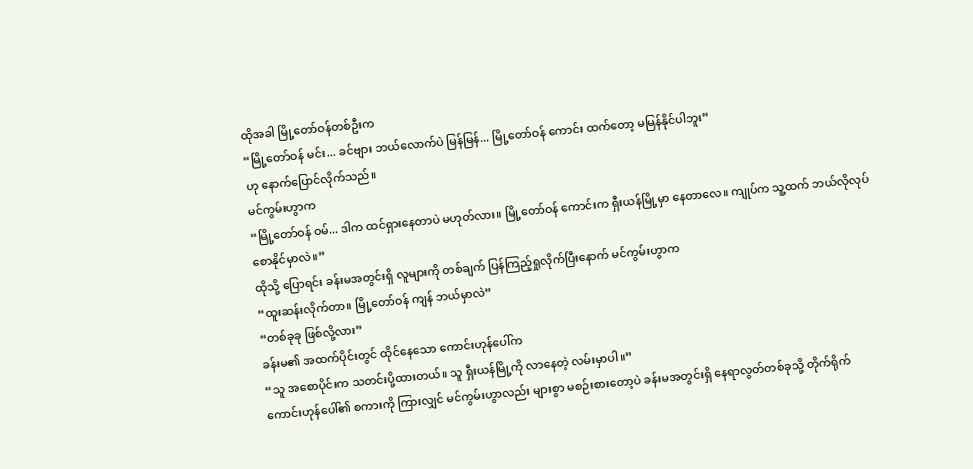ထိုအခါ မြို့တော်ဝန်တစ်ဦးက
“မြို့တော်ဝန် မင်း... ခင်ဗျား ဘယ်လောက်ပဲ မြန်မြန်... မြို့တော်ဝန် ကောင်း ထက်တော့ မမြန်နိုင်ပါဘူး”
ဟု နောက်ပြောင်လိုက်သည်။
မင်ကွမ်းဟွာက
“မြို့တော်ဝန် ဝမ်... ဒါက ထင်ရှားနေတာပဲ မဟုတ်လား။ မြို့တော်ဝန် ကောင်းက ရှီးယန်မြို့မှာ နေတာလေ။ ကျုပ်က သူ့ထက် ဘယ်လိုလုပ် စောနိုင်မှာလဲ။”
ထိုသို့ ပြောရင်း ခန်းမအတွင်းရှိ လူများကို တစ်ချက် ပြန်ကြည့်ရှုလိုက်ပြီးနောက် မင်ကွမ်းဟွာက
“ထူးဆန်းလိုက်တာ။ မြို့တော်ဝန် ကျန် ဘယ်မှာလဲ”
“တစ်ခုခု ဖြစ်လို့လား”
ခန်းမ၏ အထက်ပိုင်းတွင် ထိုင်နေသော ကောင်းဟုန်ပေါ်က
“သူ အစောပိုင်းက သတင်းပို့ထားတယ်။ သူ ရှီးယန်မြို့ကို လာနေတဲ့ လမ်းမှာပါ။”
ကောင်းဟုန်ပေါ်၏ စကားကို ကြားလျှင် မင်ကွမ်းဟွာလည်း များစွာ မစဉ်းစားတော့ပဲ ခန်းမအတွင်းရှိ နေရာလွတ်တစ်ခုသို့ တိုက်ရိုက်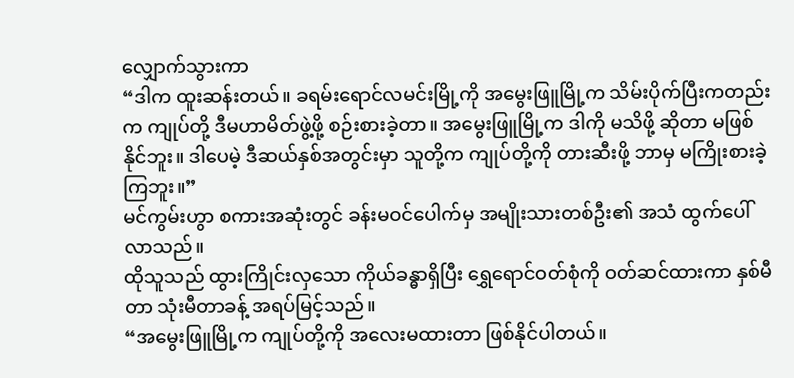လျှောက်သွားကာ
“ဒါက ထူးဆန်းတယ်။ ခရမ်းရောင်လမင်းမြို့ကို အမွေးဖြူမြို့က သိမ်းပိုက်ပြီးကတည်းက ကျုပ်တို့ ဒီမဟာမိတ်ဖွဲ့ဖို့ စဉ်းစားခဲ့တာ။ အမွေးဖြူမြို့က ဒါကို မသိဖို့ ဆိုတာ မဖြစ်နိုင်ဘူး။ ဒါပေမဲ့ ဒီဆယ်နှစ်အတွင်းမှာ သူတို့က ကျုပ်တို့ကို တားဆီးဖို့ ဘာမှ မကြိုးစားခဲ့ကြဘူး။”
မင်ကွမ်းဟွာ စကားအဆုံးတွင် ခန်းမဝင်ပေါက်မှ အမျိုးသားတစ်ဦး၏ အသံ ထွက်ပေါ်လာသည်။
ထိုသူသည် ထွားကြိုင်းလှသော ကိုယ်ခန္ဓာရှိပြီး ရွှေရောင်ဝတ်စုံကို ဝတ်ဆင်ထားကာ နှစ်မီတာ သုံးမီတာခန့် အရပ်မြင့်သည်။
“အမွေးဖြူမြို့က ကျုပ်တို့ကို အလေးမထားတာ ဖြစ်နိုင်ပါတယ်။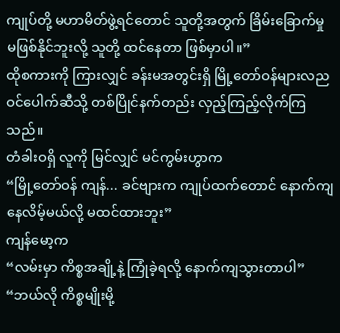ကျုပ်တို့ မဟာမိတ်ဖွဲ့ရင်တောင် သူတို့အတွက် ခြိမ်းခြောက်မှု မဖြစ်နိုင်ဘူးလို့ သူတို့ ထင်နေတာ ဖြစ်မှာပါ။”
ထိုစကားကို ကြားလျှင် ခန်းမအတွင်းရှိ မြို့တော်ဝန်များလည ဝင်ပေါက်ဆီသို့ တစ်ပြိုင်နက်တည်း လှည့်ကြည့်လိုက်ကြသည်။
တံခါးဝရှိ လူကို မြင်လျှင် မင်ကွမ်းဟွာက
“မြို့တော်ဝန် ကျန်... ခင်ဗျားက ကျုပ်ထက်တောင် နောက်ကျနေလိမ့်မယ်လို့ မထင်ထားဘူး”
ကျန်မော့က
“လမ်းမှာ ကိစ္စအချို့နဲ့ ကြုံခဲ့ရလို့ နောက်ကျသွားတာပါ”
“ဘယ်လို ကိစ္စမျိုးမို့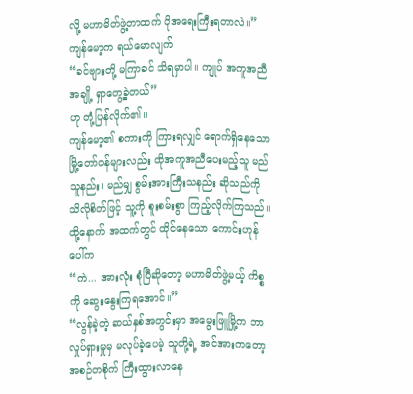လို့ မဟာမိတ်ဖွဲ့တာထက် ပိုအရေးကြီးရတာလဲ။”
ကျန်မော့က ရယ်မောလျက်
“ခင်ဗျားတို့ မကြာခင် သိရမှာပါ။ ကျုပ် အကူအညီအချို့ ရှာတွေ့ခဲ့တယ်”
ဟု တုံ့ပြန်လိုက်၏။
ကျန်မော့၏ စကားကို ကြားရလျှင် ရောက်ရှိနေသော မြို့တော်ဝန်များလည်း ထိုအကူအညီပေးမည့်သူ မည်သူနည်း၊ မည်မျှ စွမ်းအားကြီးသနည်း ဆိုသည်ကို သိလိုစိတ်ဖြင့် သူ့ကို စူးစမ်းစွာ ကြည့်လိုက်ကြသည်။
ထို့နောက် အထက်တွင် ထိုင်နေသော ကောင်းဟုန်ပေါ်က
“ကဲ... အားလုံး စုံပြီဆိုတော့ မဟာမိတ်ဖွဲ့မယ့် ကိစ္စကို ဆွေးနွေးကြရအောင်။”
“လွန်ခဲ့တဲ့ ဆယ်နှစ်အတွင်းမှာ အမွေးဖြူမြို့က ဘာလှုပ်ရှားမှုမှ မလုပ်ခဲ့ပေမဲ့ သူတို့ရဲ့ အင်အားကတော့ အစဉ်တစိုက် ကြီးထွားလာနေ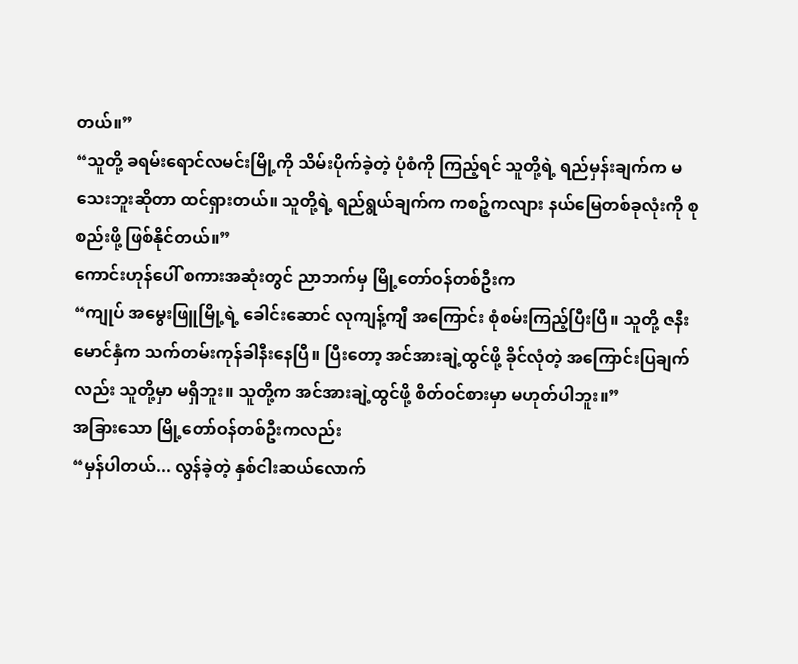တယ်။”
“သူတို့ ခရမ်းရောင်လမင်းမြို့ကို သိမ်းပိုက်ခဲ့တဲ့ ပုံစံကို ကြည့်ရင် သူတို့ရဲ့ ရည်မှန်းချက်က မသေးဘူးဆိုတာ ထင်ရှားတယ်။ သူတို့ရဲ့ ရည်ရွယ်ချက်က ကစဉ့်ကလျား နယ်မြေတစ်ခုလုံးကို စုစည်းဖို့ ဖြစ်နိုင်တယ်။”
ကောင်းဟုန်ပေါ် စကားအဆုံးတွင် ညာဘက်မှ မြို့တော်ဝန်တစ်ဦးက
“ကျုပ် အမွေးဖြူမြို့ရဲ့ ခေါင်းဆောင် လုကျန့်ကျီ အကြောင်း စုံစမ်းကြည့်ပြီးပြီ။ သူတို့ ဇနီးမောင်နှံက သက်တမ်းကုန်ခါနီးနေပြီ။ ပြီးတော့ အင်အားချဲ့ထွင်ဖို့ ခိုင်လုံတဲ့ အကြောင်းပြချက်လည်း သူတို့မှာ မရှိဘူး။ သူတို့က အင်အားချဲ့ထွင်ဖို့ စိတ်ဝင်စားမှာ မဟုတ်ပါဘူး။”
အခြားသော မြို့တော်ဝန်တစ်ဦးကလည်း
“မှန်ပါတယ်... လွန်ခဲ့တဲ့ နှစ်ငါးဆယ်လောက်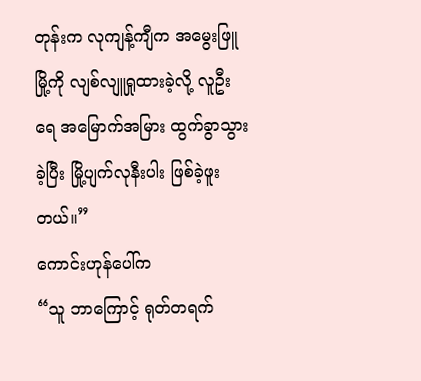တုန်းက လုကျန့်ကျီက အမွေးဖြူမြို့ကို လျစ်လျူရှုထားခဲ့လို့ လူဦးရေ အမြောက်အမြား ထွက်ခွာသွားခဲ့ပြီး မြို့ပျက်လုနီးပါး ဖြစ်ခဲ့ဖူးတယ်။”
ကောင်းဟုန်ပေါ်က
“သူ ဘာကြောင့် ရုတ်တရက်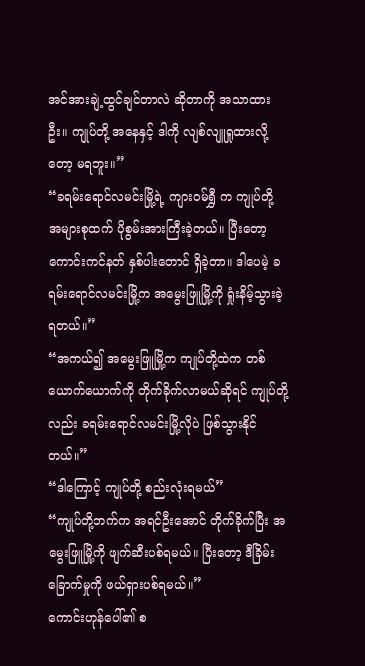အင်အားချဲ့ထွင်ချင်တာလဲ ဆိုတာကို အသာထားဦး။ ကျုပ်တို့ အနေနှင့် ဒါကို လျစ်လျူရှုထားလို့တော့ မရဘူး။”
“ခရမ်းရောင်လမင်းမြို့ရဲ့ ကျားဝမ်ရွှီ က ကျုပ်တို့ အများစုထက် ပိုစွမ်းအားကြီးခဲ့တယ်။ ပြီးတော့ ကောင်းကင်နတ် နှစ်ပါးတောင် ရှိခဲ့တာ။ ဒါပေမဲ့ ခရမ်းရောင်လမင်းမြို့က အမွေးဖြူမြို့ကို ရှုံးနိမ့်သွားခဲ့ရတယ်။”
“အကယ်၍ အမွေးဖြူမြို့က ကျုပ်တို့ထဲက တစ်ယောက်ယောက်ကို တိုက်ခိုက်လာမယ်ဆိုရင် ကျုပ်တို့လည်း ခရမ်းရောင်လမင်းမြို့လိုပဲ ဖြစ်သွားနိုင်တယ်။”
“ဒါကြောင့် ကျုပ်တို့ စည်းလုံးရမယ်”
“ကျုပ်တို့ဘက်က အရင်ဦးအောင် တိုက်ခိုက်ပြီး အမွေးဖြူမြို့ကို ဖျက်ဆီးပစ်ရမယ်။ ပြီးတော့ ဒီခြိမ်းခြောက်မှုကို ဖယ်ရှားပစ်ရမယ်။”
ကောင်းဟုန်ပေါ်၏ စ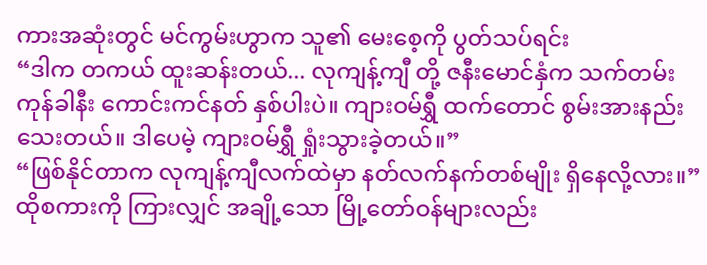ကားအဆုံးတွင် မင်ကွမ်းဟွာက သူ၏ မေးစေ့ကို ပွတ်သပ်ရင်း
“ဒါက တကယ် ထူးဆန်းတယ်... လုကျန့်ကျီ တို့ ဇနီးမောင်နှံက သက်တမ်းကုန်ခါနီး ကောင်းကင်နတ် နှစ်ပါးပဲ။ ကျားဝမ်ရွှီ ထက်တောင် စွမ်းအားနည်းသေးတယ်။ ဒါပေမဲ့ ကျားဝမ်ရွှီ ရှုံးသွားခဲ့တယ်။”
“ဖြစ်နိုင်တာက လုကျန့်ကျီလက်ထဲမှာ နတ်လက်နက်တစ်မျိုး ရှိနေလို့လား။”
ထိုစကားကို ကြားလျှင် အချို့သော မြို့တော်ဝန်များလည်း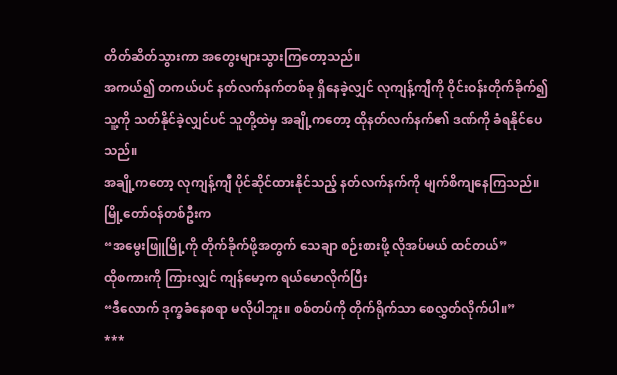တိတ်ဆိတ်သွားကာ အတွေးများသွားကြတော့သည်။
အကယ်၍ တကယ်ပင် နတ်လက်နက်တစ်ခု ရှိနေခဲ့လျှင် လုကျန့်ကျီကို ဝိုင်းဝန်းတိုက်ခိုက်၍ သူ့ကို သတ်နိုင်ခဲ့လျှင်ပင် သူတို့ထဲမှ အချို့ကတော့ ထိုနတ်လက်နက်၏ ဒဏ်ကို ခံရနိုင်ပေသည်။
အချို့ကတော့ လုကျန့်ကျီ ပိုင်ဆိုင်ထားနိုင်သည့် နတ်လက်နက်ကို မျက်စိကျနေကြသည်။
မြို့တော်ဝန်တစ်ဦးက
“အမွေးဖြူမြို့ကို တိုက်ခိုက်ဖို့အတွက် သေချာ စဉ်းစားဖို့ လိုအပ်မယ် ထင်တယ်”
ထိုစကားကို ကြားလျှင် ကျန်မော့က ရယ်မောလိုက်ပြီး
“ဒီလောက် ဒုက္ခခံနေစရာ မလိုပါဘူး။ စစ်တပ်ကို တိုက်ရိုက်သာ စေလွှတ်လိုက်ပါ။”
***